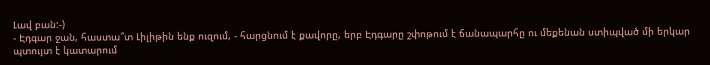Լավ բան:-)
- Էդգար ջան, հաստա՞տ Լիլիթին ենք ուզում, - հարցնում է քավորը, երբ Էդգարը շփոթում է ճանապարհը ու մեքենան ստիպված մի երկար պտույտ է կատարում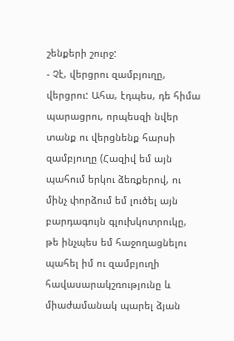շենքերի շուրջ:
- Չէ, վերցրու զամբյուղը, վերցրու: Ահա, էդպես, դե հիմա պարացրու, որպեսզի նվեր տանք ու վերցնենք հարսի զամբյուղը (Հազիվ եմ այն պահում երկու ձեռքերով, ու մինչ փորձում եմ լուծել այն բարդագույն գլուխկոտրուկը, թե ինչպես եմ հաջողացնելու պահել իմ ու զամբյուղի հավասարակշռությունը և միաժամանակ պարել ձյան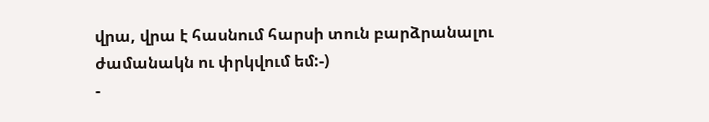վրա, վրա է հասնում հարսի տուն բարձրանալու ժամանակն ու փրկվում եմ:-)
-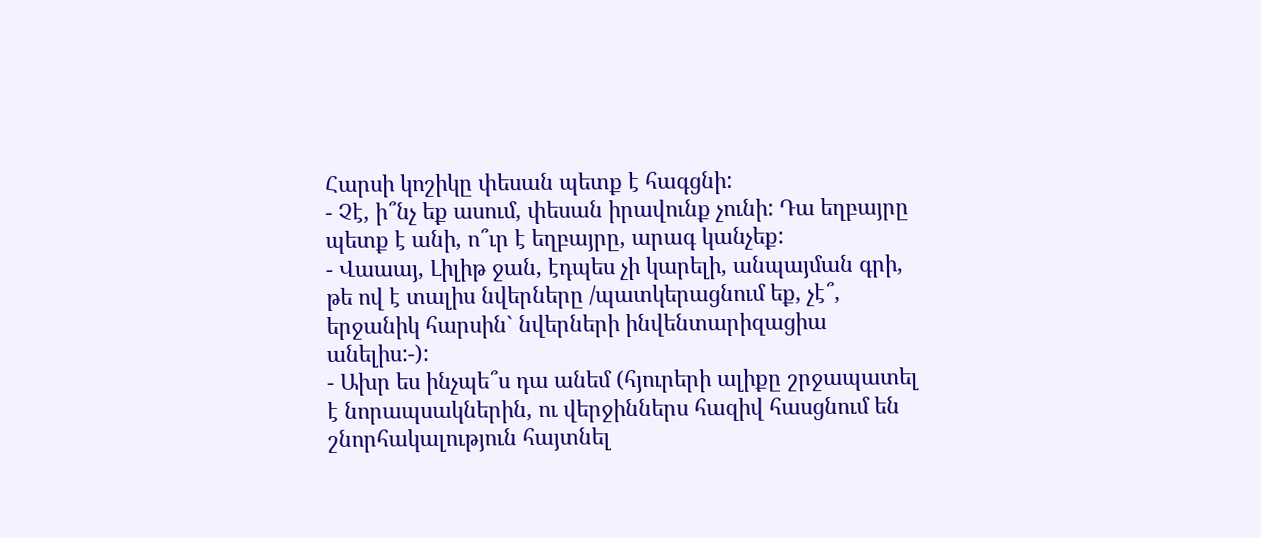Հարսի կոշիկը փեսան պետք է հագցնի:
- Չէ, ի՞նչ եք ասում, փեսան իրավունք չունի: Դա եղբայրը պետք է անի, ո՞ւր է եղբայրը, արագ կանչեք:
- Վաաայ, Լիլիթ ջան, էդպես չի կարելի, անպայման գրի, թե ով է տալիս նվերները /պատկերացնում եք, չէ՞, երջանիկ հարսին` նվերների ինվենտարիզացիա անելիս:-):
- Ախր ես ինչպե՞ս դա անեմ (հյուրերի ալիքը շրջապատել է նորապսակներին, ու վերջիններս հազիվ հասցնում են շնորհակալություն հայտնել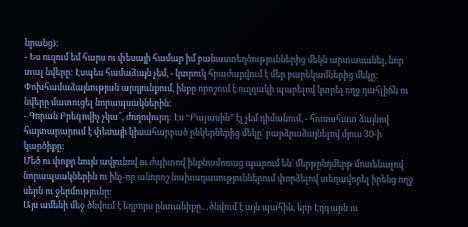նրանց):
- Ես ուզում եմ հարս ու փեսայի համար իմ բանաստեղծություններից մեկն արտասանել, նոր տալ նվերը: Էսպես համաձայն չեմ, - կտրուկ հրաժարվում է մեր բարեկամներից մեկը: Փոխհամաձայնության արդյունքում, ինքը որոշում է ուղղակի պարելով կտրել ողջ դահլիճն ու նվերը մատուցել նորապսակներին:
- Գորան Բրեգովիչ չկա՞, ժողովուրդ: Էս “Բալասին” էլ չեմ դիմանում, - հուսահատ ձայնով հայտարարում է փեսայի կիսահարբած ընկերներից մեկը` բարձրաձայնելով մյուս 30-ի կարծիքը:
Մեծ ու փոքր նույն ավյունով ու ժպիտով ինքնամոռաց պարում են` մերթընդմերթ մոտենալով նորապսակներին ու ինչ-որ անորոշ նախադասություններում փորձելով տեղավորել իրենց ողջ սերն ու ջերմությունը:
Այս ամենի մեջ ծնվում է եղբորս ընտանիքը…ծնվում է այն պահին, երբ Էդգարն ու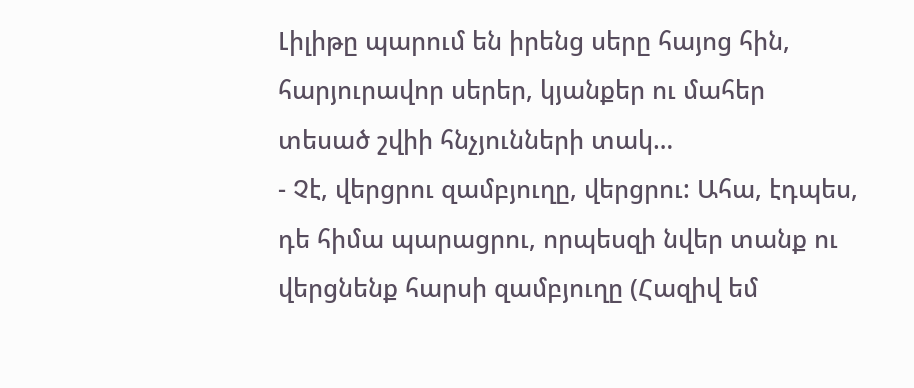Լիլիթը պարում են իրենց սերը հայոց հին, հարյուրավոր սերեր, կյանքեր ու մահեր տեսած շվիի հնչյունների տակ…
- Չէ, վերցրու զամբյուղը, վերցրու: Ահա, էդպես, դե հիմա պարացրու, որպեսզի նվեր տանք ու վերցնենք հարսի զամբյուղը (Հազիվ եմ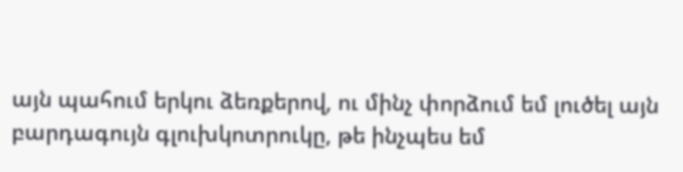այն պահում երկու ձեռքերով, ու մինչ փորձում եմ լուծել այն բարդագույն գլուխկոտրուկը, թե ինչպես եմ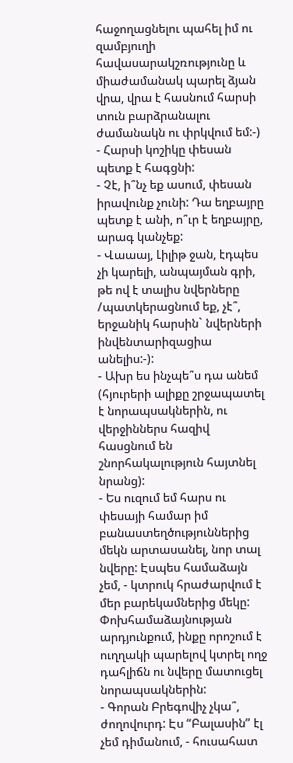հաջողացնելու պահել իմ ու զամբյուղի հավասարակշռությունը և միաժամանակ պարել ձյան վրա, վրա է հասնում հարսի տուն բարձրանալու ժամանակն ու փրկվում եմ:-)
- Հարսի կոշիկը փեսան պետք է հագցնի:
- Չէ, ի՞նչ եք ասում, փեսան իրավունք չունի: Դա եղբայրը պետք է անի, ո՞ւր է եղբայրը, արագ կանչեք:
- Վաաայ, Լիլիթ ջան, էդպես չի կարելի, անպայման գրի, թե ով է տալիս նվերները /պատկերացնում եք, չէ՞, երջանիկ հարսին` նվերների ինվենտարիզացիա անելիս:-):
- Ախր ես ինչպե՞ս դա անեմ (հյուրերի ալիքը շրջապատել է նորապսակներին, ու վերջիններս հազիվ հասցնում են շնորհակալություն հայտնել նրանց):
- Ես ուզում եմ հարս ու փեսայի համար իմ բանաստեղծություններից մեկն արտասանել, նոր տալ նվերը: Էսպես համաձայն չեմ, - կտրուկ հրաժարվում է մեր բարեկամներից մեկը: Փոխհամաձայնության արդյունքում, ինքը որոշում է ուղղակի պարելով կտրել ողջ դահլիճն ու նվերը մատուցել նորապսակներին:
- Գորան Բրեգովիչ չկա՞, ժողովուրդ: Էս “Բալասին” էլ չեմ դիմանում, - հուսահատ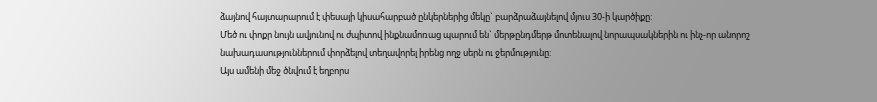ձայնով հայտարարում է փեսայի կիսահարբած ընկերներից մեկը` բարձրաձայնելով մյուս 30-ի կարծիքը:
Մեծ ու փոքր նույն ավյունով ու ժպիտով ինքնամոռաց պարում են` մերթընդմերթ մոտենալով նորապսակներին ու ինչ-որ անորոշ նախադասություններում փորձելով տեղավորել իրենց ողջ սերն ու ջերմությունը:
Այս ամենի մեջ ծնվում է եղբորս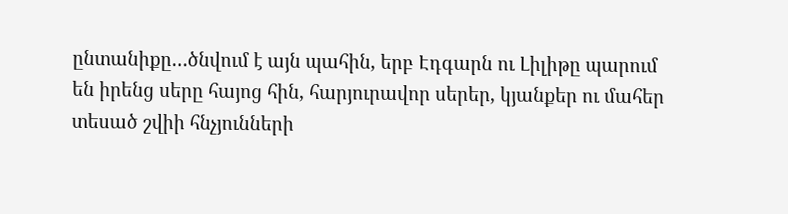ընտանիքը…ծնվում է այն պահին, երբ Էդգարն ու Լիլիթը պարում են իրենց սերը հայոց հին, հարյուրավոր սերեր, կյանքեր ու մահեր տեսած շվիի հնչյունների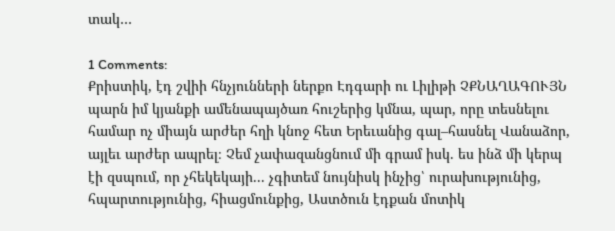տակ…

1 Comments:
Քրիստիկ, էդ շվիի հնչյունների ներքո Էդգարի ու Լիլիթի ՉՔՆԱՂԱԳՈՒՅՆ պարն իմ կյանքի ամենապայծառ հուշերից կմնա, պար, որը տեսնելու համար ոչ միայն արժեր հղի կնոջ հետ Երեւանից գալ–հասնել Վանաձոր, այլեւ արժեր ապրել։ Չեմ չափազանցնում մի գրամ իսկ. ես ինձ մի կերպ էի զսպում, որ չհեկեկայի... չգիտեմ նույնիսկ ինչից՝ ուրախությունից, հպարտությունից, հիացմունքից, Աստծուն էդքան մոտիկ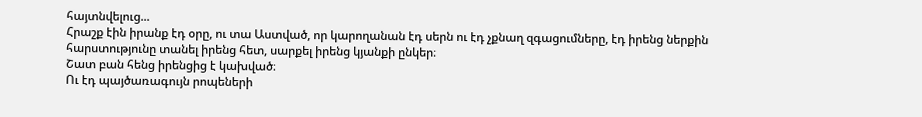հայտնվելուց...
Հրաշք էին իրանք էդ օրը, ու տա Աստված, որ կարողանան էդ սերն ու էդ չքնաղ զգացումները, էդ իրենց ներքին հարստությունը տանել իրենց հետ, սարքել իրենց կյանքի ընկեր։
Շատ բան հենց իրենցից է կախված։
Ու էդ պայծառագույն րոպեների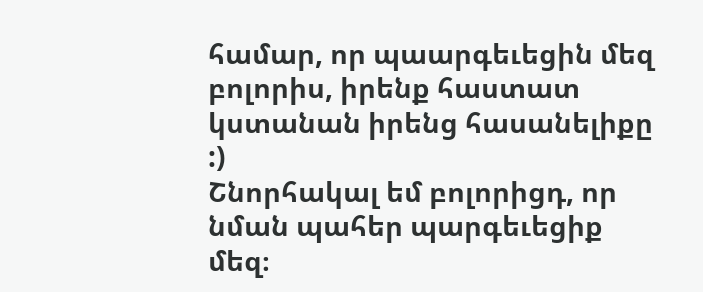համար, որ պաարգեւեցին մեզ բոլորիս, իրենք հաստատ կստանան իրենց հասանելիքը :)
Շնորհակալ եմ բոլորիցդ, որ նման պահեր պարգեւեցիք մեզ։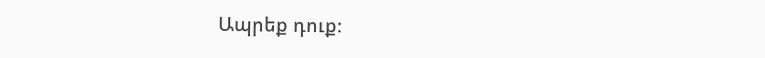Ապրեք դուք։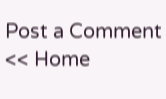Post a Comment
<< Home